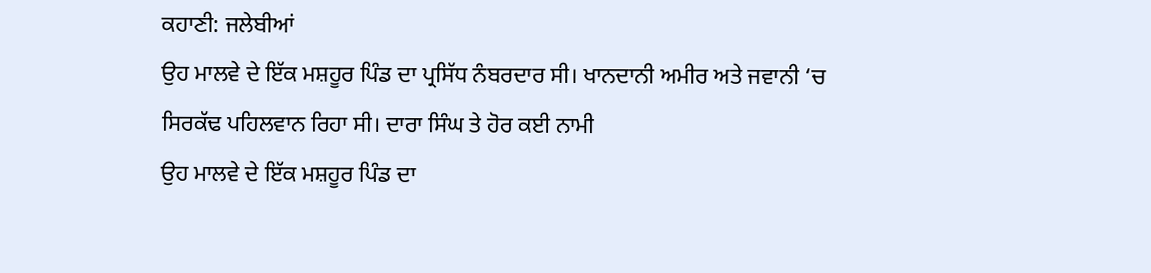ਕਹਾਣੀ: ਜਲੇਬੀਆਂ
ਉਹ ਮਾਲਵੇ ਦੇ ਇੱਕ ਮਸ਼ਹੂਰ ਪਿੰਡ ਦਾ ਪ੍ਰਸਿੱਧ ਨੰਬਰਦਾਰ ਸੀ। ਖਾਨਦਾਨੀ ਅਮੀਰ ਅਤੇ ਜਵਾਨੀ ‘ਚ ਸਿਰਕੱਢ ਪਹਿਲਵਾਨ ਰਿਹਾ ਸੀ। ਦਾਰਾ ਸਿੰਘ ਤੇ ਹੋਰ ਕਈ ਨਾਮੀ
ਉਹ ਮਾਲਵੇ ਦੇ ਇੱਕ ਮਸ਼ਹੂਰ ਪਿੰਡ ਦਾ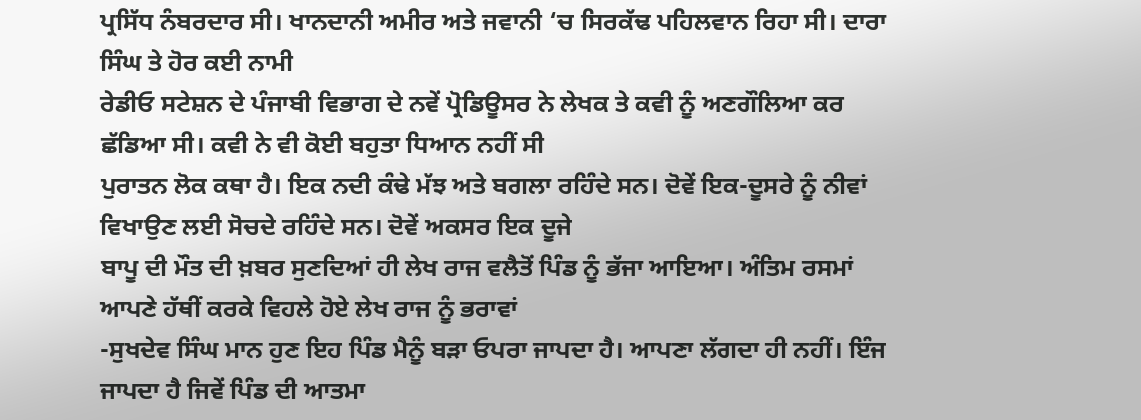ਪ੍ਰਸਿੱਧ ਨੰਬਰਦਾਰ ਸੀ। ਖਾਨਦਾਨੀ ਅਮੀਰ ਅਤੇ ਜਵਾਨੀ ‘ਚ ਸਿਰਕੱਢ ਪਹਿਲਵਾਨ ਰਿਹਾ ਸੀ। ਦਾਰਾ ਸਿੰਘ ਤੇ ਹੋਰ ਕਈ ਨਾਮੀ
ਰੇਡੀਓ ਸਟੇਸ਼ਨ ਦੇ ਪੰਜਾਬੀ ਵਿਭਾਗ ਦੇ ਨਵੇਂ ਪ੍ਰੋਡਿਊਸਰ ਨੇ ਲੇਖਕ ਤੇ ਕਵੀ ਨੂੰ ਅਣਗੌਲਿਆ ਕਰ ਛੱਡਿਆ ਸੀ। ਕਵੀ ਨੇ ਵੀ ਕੋਈ ਬਹੁਤਾ ਧਿਆਨ ਨਹੀਂ ਸੀ
ਪੁਰਾਤਨ ਲੋਕ ਕਥਾ ਹੈ। ਇਕ ਨਦੀ ਕੰਢੇ ਮੱਝ ਅਤੇ ਬਗਲਾ ਰਹਿੰਦੇ ਸਨ। ਦੋਵੇਂ ਇਕ-ਦੂਸਰੇ ਨੂੰ ਨੀਵਾਂ ਵਿਖਾਉਣ ਲਈ ਸੋਚਦੇ ਰਹਿੰਦੇ ਸਨ। ਦੋਵੇਂ ਅਕਸਰ ਇਕ ਦੂਜੇ
ਬਾਪੂ ਦੀ ਮੌਤ ਦੀ ਖ਼ਬਰ ਸੁਣਦਿਆਂ ਹੀ ਲੇਖ ਰਾਜ ਵਲੈਤੋਂ ਪਿੰਡ ਨੂੰ ਭੱਜਾ ਆਇਆ। ਅੰਤਿਮ ਰਸਮਾਂ ਆਪਣੇ ਹੱਥੀਂ ਕਰਕੇ ਵਿਹਲੇ ਹੋਏ ਲੇਖ ਰਾਜ ਨੂੰ ਭਰਾਵਾਂ
-ਸੁਖਦੇਵ ਸਿੰਘ ਮਾਨ ਹੁਣ ਇਹ ਪਿੰਡ ਮੈਨੂੰ ਬੜਾ ਓਪਰਾ ਜਾਪਦਾ ਹੈ। ਆਪਣਾ ਲੱਗਦਾ ਹੀ ਨਹੀਂ। ਇੰਜ ਜਾਪਦਾ ਹੈ ਜਿਵੇਂ ਪਿੰਡ ਦੀ ਆਤਮਾ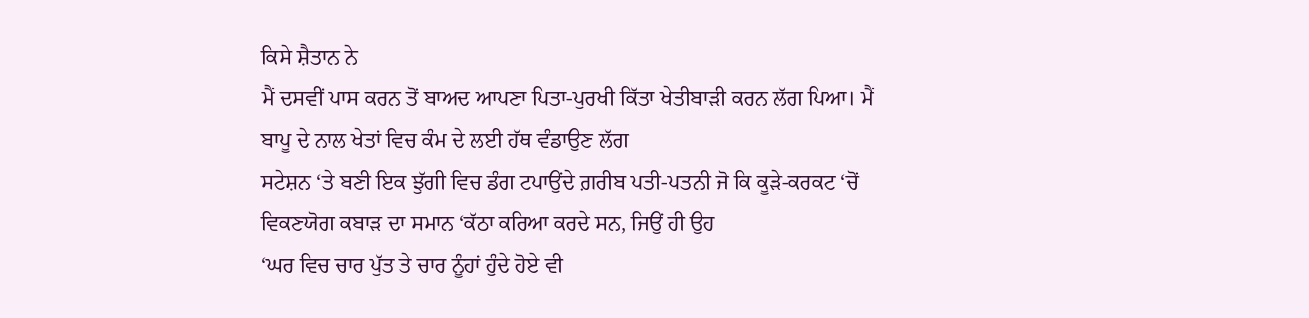ਕਿਸੇ ਸ਼ੈਤਾਨ ਨੇ
ਮੈਂ ਦਸਵੀਂ ਪਾਸ ਕਰਨ ਤੋਂ ਬਾਅਦ ਆਪਣਾ ਪਿਤਾ-ਪੁਰਖੀ ਕਿੱਤਾ ਖੇਤੀਬਾੜੀ ਕਰਨ ਲੱਗ ਪਿਆ। ਮੈਂ ਬਾਪੂ ਦੇ ਨਾਲ ਖੇਤਾਂ ਵਿਚ ਕੰਮ ਦੇ ਲਈ ਹੱਥ ਵੰਡਾਉਣ ਲੱਗ
ਸਟੇਸ਼ਨ ‘ਤੇ ਬਣੀ ਇਕ ਝੁੱਗੀ ਵਿਚ ਡੰਗ ਟਪਾਉਂਦੇ ਗ਼ਰੀਬ ਪਤੀ-ਪਤਨੀ ਜੋ ਕਿ ਕੂੜੇ-ਕਰਕਟ ‘ਚੋਂ ਵਿਕਣਯੋਗ ਕਬਾੜ ਦਾ ਸਮਾਨ ‘ਕੱਠਾ ਕਰਿਆ ਕਰਦੇ ਸਨ, ਜਿਉਂ ਹੀ ਉਹ
‘ਘਰ ਵਿਚ ਚਾਰ ਪੁੱਤ ਤੇ ਚਾਰ ਨੂੰਹਾਂ ਹੁੰਦੇ ਹੋਏ ਵੀ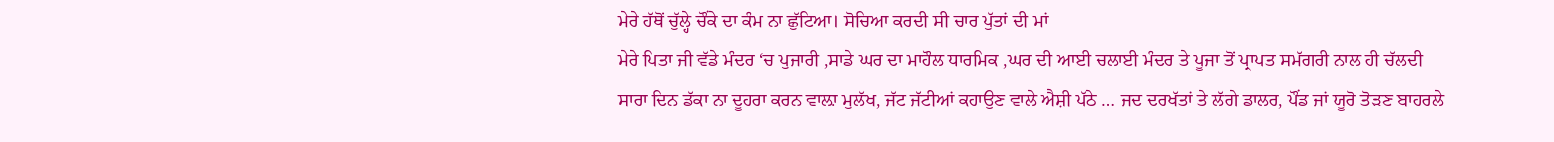ਮੇਰੇ ਹੱਥੋਂ ਚੁੱਲ੍ਹੇ ਚੌਂਕੇ ਦਾ ਕੰਮ ਨਾ ਛੁੱਟਿਆ। ਸੋਚਿਆ ਕਰਦੀ ਸੀ ਚਾਰ ਪੁੱਤਾਂ ਦੀ ਮਾਂ
ਮੇਰੇ ਪਿਤਾ ਜੀ ਵੱਡੇ ਮੰਦਰ ‘ਚ ਪੁਜਾਰੀ ,ਸਾਡੇ ਘਰ ਦਾ ਮਾਹੌਲ ਧਾਰਮਿਕ ,ਘਰ ਦੀ ਆਈ ਚਲਾਈ ਮੰਦਰ ਤੇ ਪੂਜਾ ਤੋਂ ਪ੍ਰਾਪਤ ਸਮੱਗਰੀ ਨਾਲ ਹੀ ਚੱਲਦੀ
ਸਾਰਾ ਦਿਨ ਡੱਕਾ ਨਾ ਦੂਹਰਾ ਕਰਨ ਵਾਲ਼ਾ ਮੁਲੱਖ, ਜੱਟ ਜੱਟੀਆਂ ਕਹਾਉਣ ਵਾਲੇ ਐਸ਼ੀ ਪੱਠੇ … ਜਦ ਦਰਖੱਤਾਂ ਤੇ ਲੱਗੇ ਡਾਲਰ, ਪੌਂਡ ਜਾਂ ਯੂਰੋ ਤੋੜਣ ਬਾਹਰਲੇ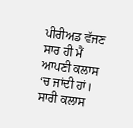ਪੀਰੀਅਡ ਵੱਜਣ ਸਾਰ ਹੀ ਮੈਂ ਆਪਣੀ ਕਲਾਸ ‘ਚ ਜਾਂਦੀ ਹਾਂ। ਸਾਰੀ ਕਲਾਸ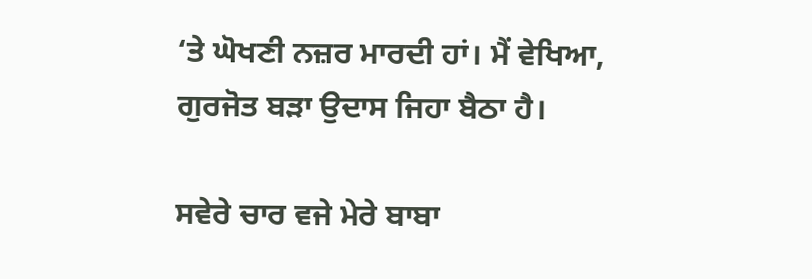‘ਤੇ ਘੋਖਣੀ ਨਜ਼ਰ ਮਾਰਦੀ ਹਾਂ। ਮੈਂ ਵੇਖਿਆ, ਗੁਰਜੋਤ ਬੜਾ ਉਦਾਸ ਜਿਹਾ ਬੈਠਾ ਹੈ।

ਸਵੇਰੇ ਚਾਰ ਵਜੇ ਮੇਰੇ ਬਾਬਾ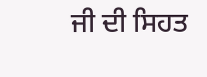ਜੀ ਦੀ ਸਿਹਤ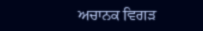ਅਚਾਨਕ ਵਿਗੜ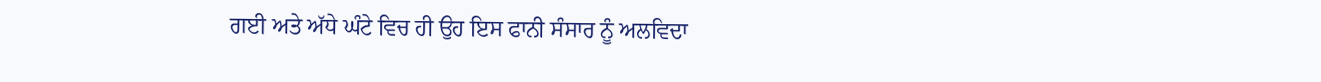ਗਈ ਅਤੇ ਅੱਧੇ ਘੰਟੇ ਵਿਚ ਹੀ ਉਹ ਇਸ ਫਾਨੀ ਸੰਸਾਰ ਨੂੰ ਅਲਵਿਦਾ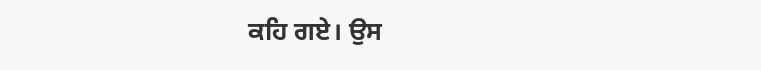ਕਹਿ ਗਏ। ਉਸ